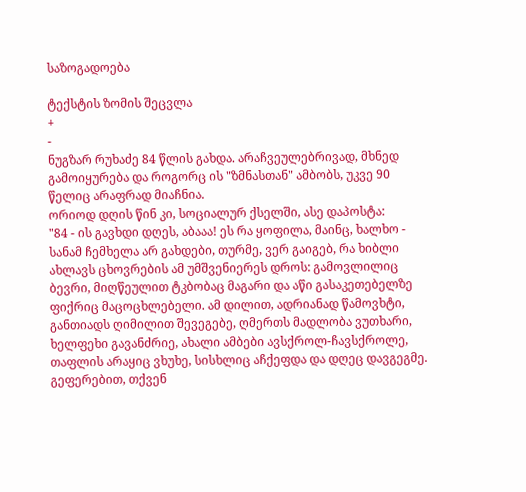საზოგადოება

ტექსტის ზომის შეცვლა
+
-
ნუგზარ რუხაძე 84 წლის გახდა. არაჩვეულებრივად, მხნედ გამოიყურება და როგორც ის "ზმნასთან" ამბობს, უკვე 90 წელიც არაფრად მიაჩნია.
ორიოდ დღის წინ კი, სოციალურ ქსელში, ასე დაპოსტა:
"84 - ის გავხდი დღეს, აბააა! ეს რა ყოფილა, მაინც, ხალხო - სანამ ჩემხელა არ გახდები, თურმე, ვერ გაიგებ, რა ხიბლი ახლავს ცხოვრების ამ უმშვენიერეს დროს: გამოვლილიც ბევრი, მიღწეულით ტკბობაც მაგარი და აწი გასაკეთებელზე ფიქრიც მაცოცხლებელი. ამ დილით, ადრიანად წამოვხტი, განთიადს ღიმილით შევეგებე, ღმერთს მადლობა ვუთხარი, ხელფეხი გავანძრიე, ახალი ამბები ავსქროლ-ჩავსქროლე, თაფლის არაყიც ვხუხე, სისხლიც აჩქეფდა და დღეც დავგეგმე. გეფერებით, თქვენ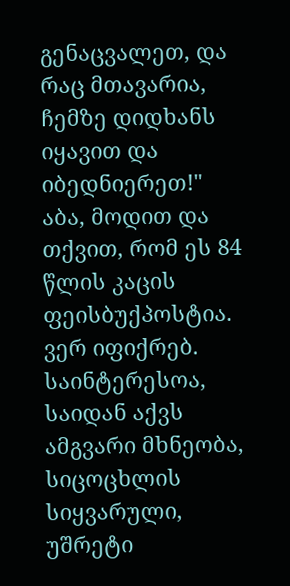გენაცვალეთ, და რაც მთავარია, ჩემზე დიდხანს იყავით და იბედნიერეთ!"
აბა, მოდით და თქვით, რომ ეს 84 წლის კაცის ფეისბუქპოსტია. ვერ იფიქრებ. საინტერესოა, საიდან აქვს ამგვარი მხნეობა, სიცოცხლის სიყვარული, უშრეტი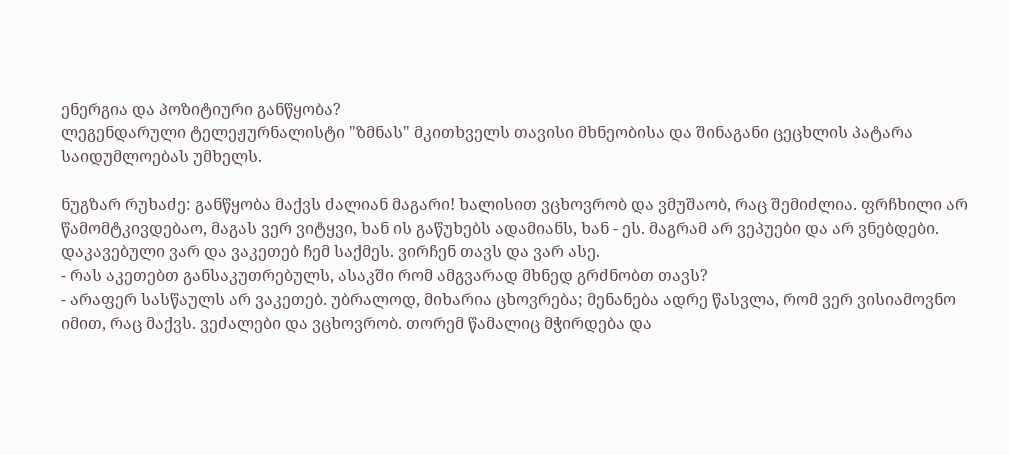ენერგია და პოზიტიური განწყობა?
ლეგენდარული ტელეჟურნალისტი "ზმნას" მკითხველს თავისი მხნეობისა და შინაგანი ცეცხლის პატარა საიდუმლოებას უმხელს.

ნუგზარ რუხაძე: განწყობა მაქვს ძალიან მაგარი! ხალისით ვცხოვრობ და ვმუშაობ, რაც შემიძლია. ფრჩხილი არ წამომტკივდებაო, მაგას ვერ ვიტყვი, ხან ის გაწუხებს ადამიანს, ხან - ეს. მაგრამ არ ვეპუები და არ ვნებდები. დაკავებული ვარ და ვაკეთებ ჩემ საქმეს. ვირჩენ თავს და ვარ ასე.
- რას აკეთებთ განსაკუთრებულს, ასაკში რომ ამგვარად მხნედ გრძნობთ თავს?
- არაფერ სასწაულს არ ვაკეთებ. უბრალოდ, მიხარია ცხოვრება; მენანება ადრე წასვლა, რომ ვერ ვისიამოვნო იმით, რაც მაქვს. ვეძალები და ვცხოვრობ. თორემ წამალიც მჭირდება და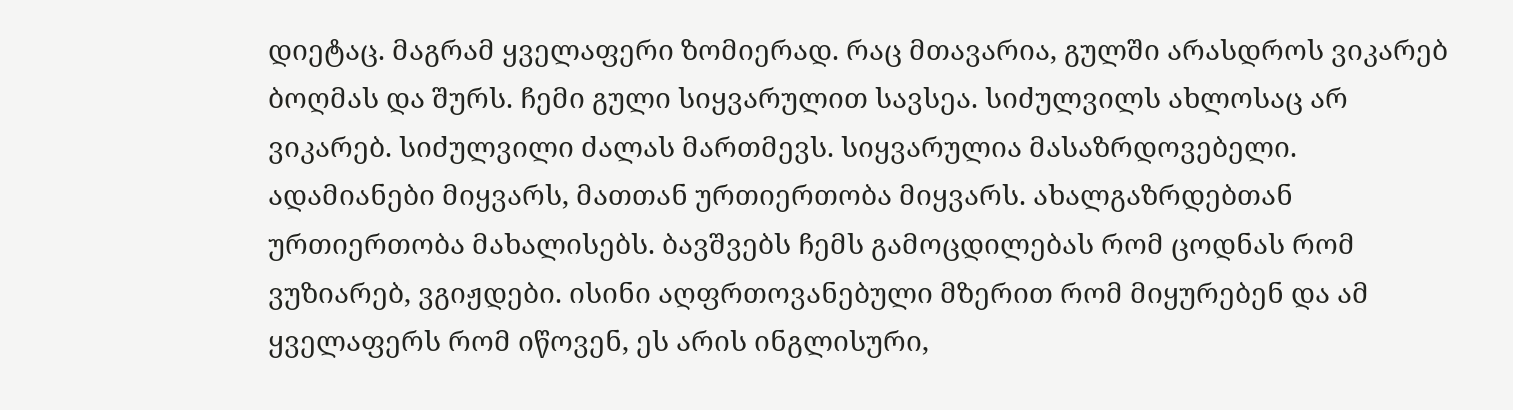დიეტაც. მაგრამ ყველაფერი ზომიერად. რაც მთავარია, გულში არასდროს ვიკარებ ბოღმას და შურს. ჩემი გული სიყვარულით სავსეა. სიძულვილს ახლოსაც არ ვიკარებ. სიძულვილი ძალას მართმევს. სიყვარულია მასაზრდოვებელი. ადამიანები მიყვარს, მათთან ურთიერთობა მიყვარს. ახალგაზრდებთან ურთიერთობა მახალისებს. ბავშვებს ჩემს გამოცდილებას რომ ცოდნას რომ ვუზიარებ, ვგიჟდები. ისინი აღფრთოვანებული მზერით რომ მიყურებენ და ამ ყველაფერს რომ იწოვენ, ეს არის ინგლისური,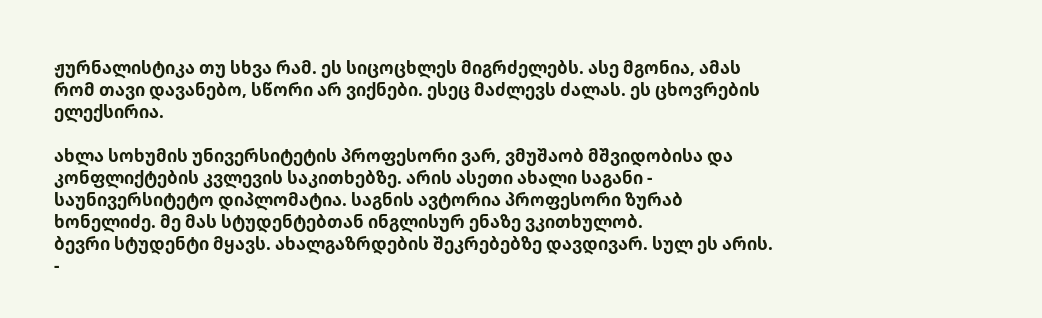ჟურნალისტიკა თუ სხვა რამ. ეს სიცოცხლეს მიგრძელებს. ასე მგონია, ამას რომ თავი დავანებო, სწორი არ ვიქნები. ესეც მაძლევს ძალას. ეს ცხოვრების ელექსირია.

ახლა სოხუმის უნივერსიტეტის პროფესორი ვარ, ვმუშაობ მშვიდობისა და კონფლიქტების კვლევის საკითხებზე. არის ასეთი ახალი საგანი - საუნივერსიტეტო დიპლომატია. საგნის ავტორია პროფესორი ზურაბ ხონელიძე. მე მას სტუდენტებთან ინგლისურ ენაზე ვკითხულობ.
ბევრი სტუდენტი მყავს. ახალგაზრდების შეკრებებზე დავდივარ. სულ ეს არის.
-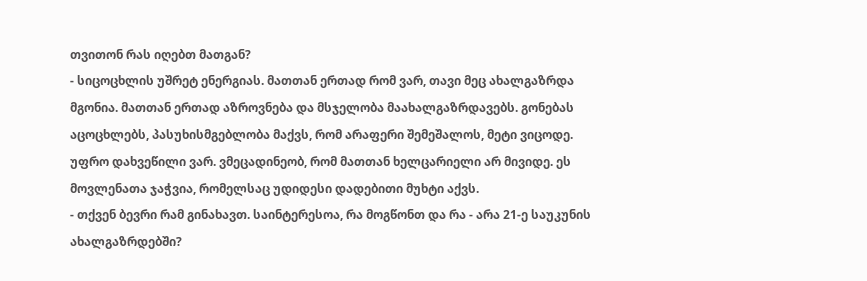თვითონ რას იღებთ მათგან?
- სიცოცხლის უშრეტ ენერგიას. მათთან ერთად რომ ვარ, თავი მეც ახალგაზრდა მგონია. მათთან ერთად აზროვნება და მსჯელობა მაახალგაზრდავებს. გონებას აცოცხლებს, პასუხისმგებლობა მაქვს, რომ არაფერი შემეშალოს, მეტი ვიცოდე. უფრო დახვეწილი ვარ. ვმეცადინეობ, რომ მათთან ხელცარიელი არ მივიდე. ეს მოვლენათა ჯაჭვია, რომელსაც უდიდესი დადებითი მუხტი აქვს.
- თქვენ ბევრი რამ გინახავთ. საინტერესოა, რა მოგწონთ და რა - არა 21-ე საუკუნის ახალგაზრდებში?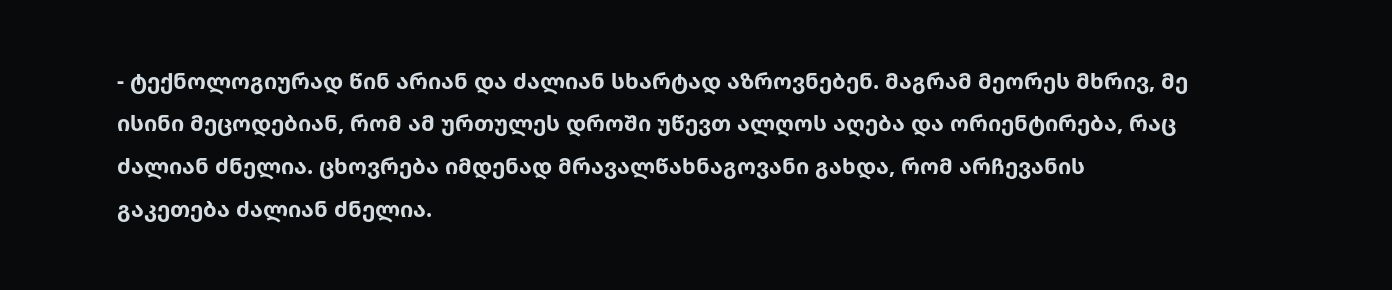- ტექნოლოგიურად წინ არიან და ძალიან სხარტად აზროვნებენ. მაგრამ მეორეს მხრივ, მე ისინი მეცოდებიან, რომ ამ ურთულეს დროში უწევთ ალღოს აღება და ორიენტირება, რაც ძალიან ძნელია. ცხოვრება იმდენად მრავალწახნაგოვანი გახდა, რომ არჩევანის გაკეთება ძალიან ძნელია.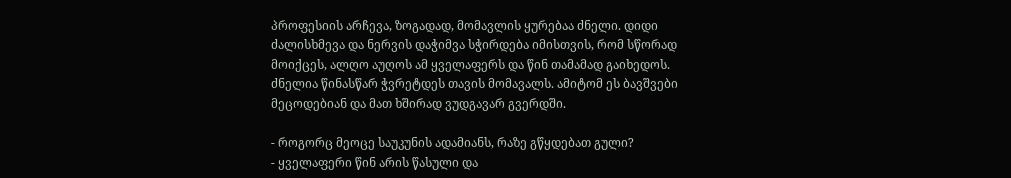პროფესიის არჩევა, ზოგადად, მომავლის ყურებაა ძნელი. დიდი ძალისხმევა და ნერვის დაჭიმვა სჭირდება იმისთვის, რომ სწორად მოიქცეს, ალღო აუღოს ამ ყველაფერს და წინ თამამად გაიხედოს. ძნელია წინასწარ ჭვრეტდეს თავის მომავალს. ამიტომ ეს ბავშვები მეცოდებიან და მათ ხშირად ვუდგავარ გვერდში.

- როგორც მეოცე საუკუნის ადამიანს, რაზე გწყდებათ გული?
- ყველაფერი წინ არის წასული და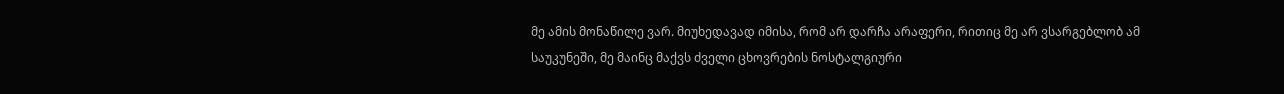მე ამის მონაწილე ვარ. მიუხედავად იმისა, რომ არ დარჩა არაფერი, რითიც მე არ ვსარგებლობ ამ საუკუნეში, მე მაინც მაქვს ძველი ცხოვრების ნოსტალგიური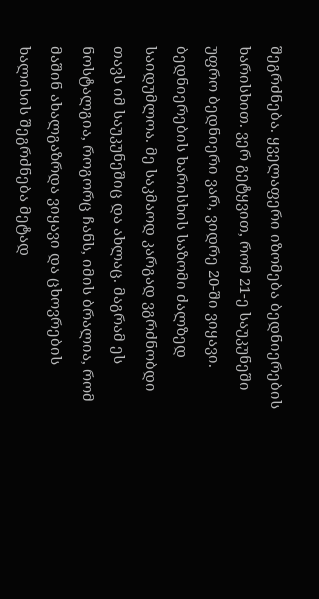შეგრძნება. ყველაფერი იზომება ბედნიერების ხარისხით. ვერ გეტყვით, რომ 21-ე საუკუნეში უფრო ბედნიერი ვარ, ვიდრე 20-ში ვიყავი. ბედნიერების ხარისხის საზომი ძალზედ საიდუმლოა. მე საკმაოდ კარგად ვგრძნობდი თავს იმ საუკუნეშიც და ახლაც. მაგრამ ეს ნოსტალგია, როგორც ჩანს, იმის ბრალია, რომ მაშინ ახალგაზრდა ვიყავი და ცხოვრების ხალისის შეგრძნება მეტად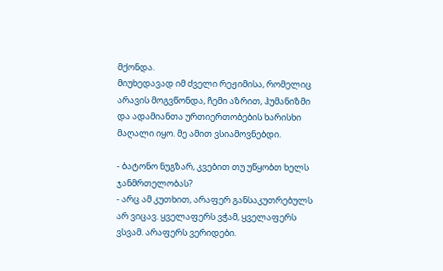მქონდა.
მიუხედავად იმ ძველი რეჟიმისა, რომელიც არავის მოგვწონდა, ჩემი აზრით, ჰუმანიზმი და ადამიანთა ურთიერთობების ხარისხი მაღალი იყო. მე ამით ვსიამოვნებდი.

- ბატონო ნუგზარ, კვებით თუ უწყობთ ხელს ჯანმრთელობას?
- არც ამ კუთხით, არაფერ განსაკუთრებულს არ ვიცავ. ყველაფერს ვჭამ, ყველაფერს ვსვამ. არაფერს ვერიდები.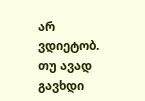არ ვდიეტობ. თუ ავად გავხდი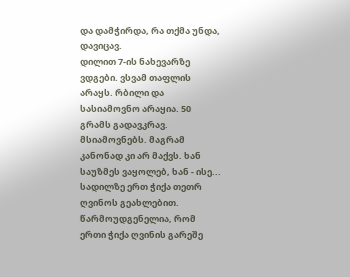და დამჭირდა, რა თქმა უნდა, დავიცავ.
დილით 7-ის ნახევარზე ვდგები. ვსვამ თაფლის არაყს. რბილი და სასიამოვნო არაყია. 50 გრამს გადავკრავ. მსიამოვნებს. მაგრამ კანონად კი არ მაქვს. ხან საუზმეს ვაყოლებ, ხან - ისე... სადილზე ერთ ჭიქა თეთრ ღვინოს გეახლებით. წარმოუდგენელია, რომ ერთი ჭიქა ღვინის გარეშე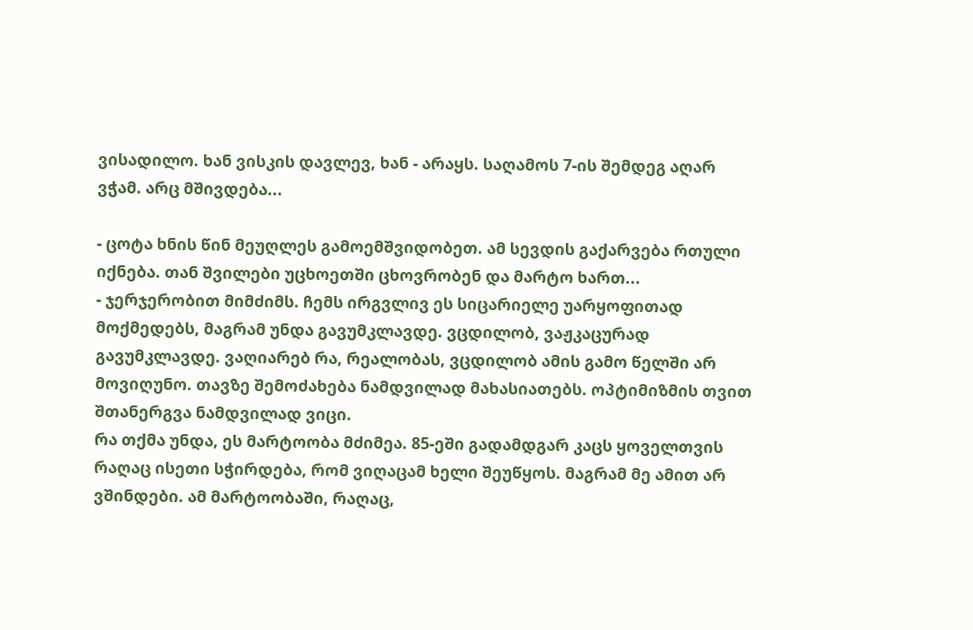ვისადილო. ხან ვისკის დავლევ, ხან - არაყს. საღამოს 7-ის შემდეგ აღარ ვჭამ. არც მშივდება...

- ცოტა ხნის წინ მეუღლეს გამოემშვიდობეთ. ამ სევდის გაქარვება რთული იქნება. თან შვილები უცხოეთში ცხოვრობენ და მარტო ხართ...
- ჯერჯერობით მიმძიმს. ჩემს ირგვლივ ეს სიცარიელე უარყოფითად მოქმედებს, მაგრამ უნდა გავუმკლავდე. ვცდილობ, ვაჟკაცურად გავუმკლავდე. ვაღიარებ რა, რეალობას, ვცდილობ ამის გამო წელში არ მოვიღუნო. თავზე შემოძახება ნამდვილად მახასიათებს. ოპტიმიზმის თვით შთანერგვა ნამდვილად ვიცი.
რა თქმა უნდა, ეს მარტოობა მძიმეა. 85-ეში გადამდგარ კაცს ყოველთვის რაღაც ისეთი სჭირდება, რომ ვიღაცამ ხელი შეუწყოს. მაგრამ მე ამით არ ვშინდები. ამ მარტოობაში, რაღაც,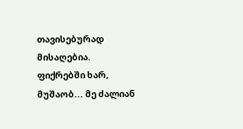თავისებურად მისაღებია. ფიქრებში ხარ, მუშაობ... მე ძალიან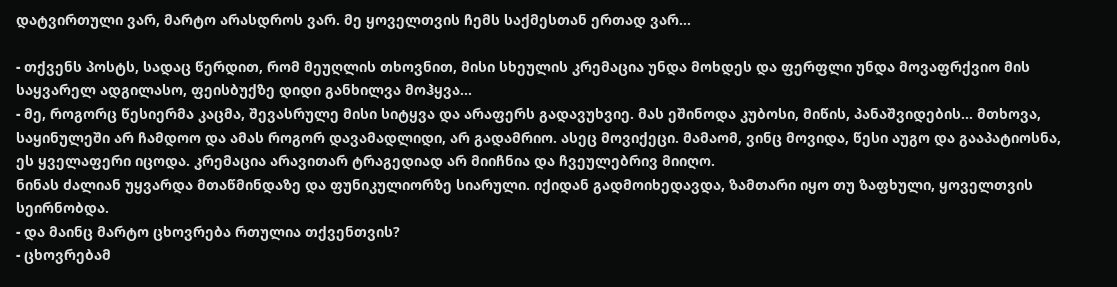დატვირთული ვარ, მარტო არასდროს ვარ. მე ყოველთვის ჩემს საქმესთან ერთად ვარ...

- თქვენს პოსტს, სადაც წერდით, რომ მეუღლის თხოვნით, მისი სხეულის კრემაცია უნდა მოხდეს და ფერფლი უნდა მოვაფრქვიო მის საყვარელ ადგილასო, ფეისბუქზე დიდი განხილვა მოჰყვა...
- მე, როგორც წესიერმა კაცმა, შევასრულე მისი სიტყვა და არაფერს გადავუხვიე. მას ეშინოდა კუბოსი, მიწის, პანაშვიდების... მთხოვა, საყინულეში არ ჩამდოო და ამას როგორ დავამადლიდი, არ გადამრიო. ასეც მოვიქეცი. მამაომ, ვინც მოვიდა, წესი აუგო და გააპატიოსნა, ეს ყველაფერი იცოდა. კრემაცია არავითარ ტრაგედიად არ მიიჩნია და ჩვეულებრივ მიიღო.
ნინას ძალიან უყვარდა მთაწმინდაზე და ფუნიკულიორზე სიარული. იქიდან გადმოიხედავდა, ზამთარი იყო თუ ზაფხული, ყოველთვის სეირნობდა.
- და მაინც მარტო ცხოვრება რთულია თქვენთვის?
- ცხოვრებამ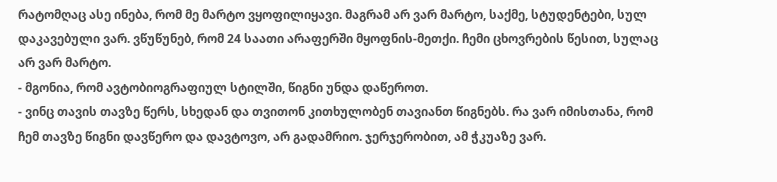რატომღაც ასე ინება, რომ მე მარტო ვყოფილიყავი. მაგრამ არ ვარ მარტო, საქმე, სტუდენტები, სულ დაკავებული ვარ. ვწუწუნებ, რომ 24 საათი არაფერში მყოფნის-მეთქი. ჩემი ცხოვრების წესით, სულაც არ ვარ მარტო.
- მგონია, რომ ავტობიოგრაფიულ სტილში, წიგნი უნდა დაწეროთ.
- ვინც თავის თავზე წერს, სხედან და თვითონ კითხულობენ თავიანთ წიგნებს. რა ვარ იმისთანა, რომ ჩემ თავზე წიგნი დავწერო და დავტოვო, არ გადამრიო. ჯერჯერობით, ამ ჭკუაზე ვარ.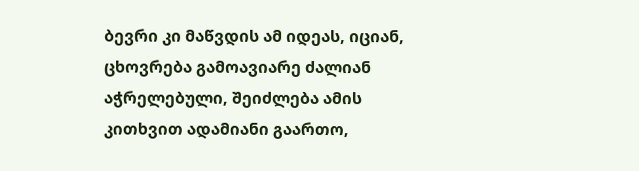ბევრი კი მაწვდის ამ იდეას, იციან, ცხოვრება გამოავიარე ძალიან აჭრელებული, შეიძლება ამის კითხვით ადამიანი გაართო,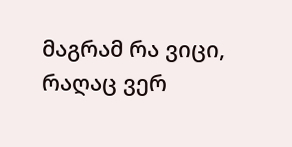მაგრამ რა ვიცი, რაღაც ვერ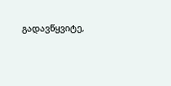გადავწყვიტე,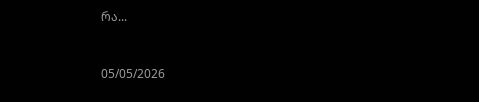რა...


05/05/2026